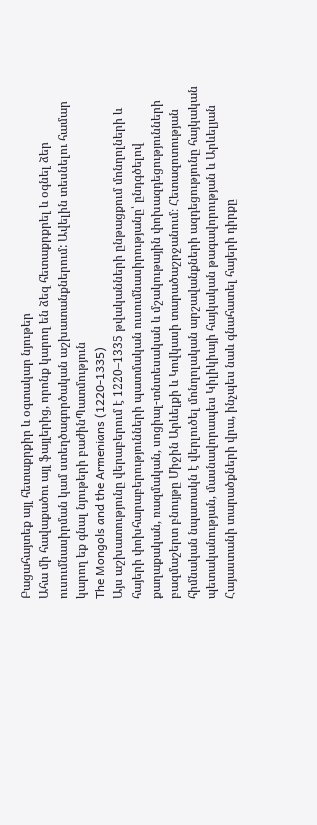Բացահայտեք այլ հետաքրքիր և օգտակար նյութեր
Ահա մի հավաքածու այլ ֆայլերից, որոնք կարող են ձեզ հետաքրքրել և օգնել ձեր ուսումնասիրման կամ ստեղծագործական աշխատանքներում: Ավելին տեսնելու համար կարող եք գնալ նյութերի բաժինՊատմություն
The Mongols and the Armenians (1220-1335)
Այս աշխատությունը վերաբերում է 1220–1335 թվականների ընթացքում մոնղոլների և հայերի փոխհարաբերությունների պատմական ուսումնասիրությանը՝ ընդգծելով քաղաքական, ռազմական, սոցիալ-տնտեսական և մշակութային փոխազդեցությունների բազմաշերտ բնույթը Միջին Արևելքի և Կովկասի տարածաշրջանում։ Հետազոտության հիմնական նպատակն է վերլուծել մոնղոլական արշավանքների ազդեցությունը հայկական պետականության, մասնավորապես Կիլիկիայի հայկական թագավորության և Արևելյան Հայաստանի տարածքների վրա, ինչպես նաև գնահատել հայերի դիրքը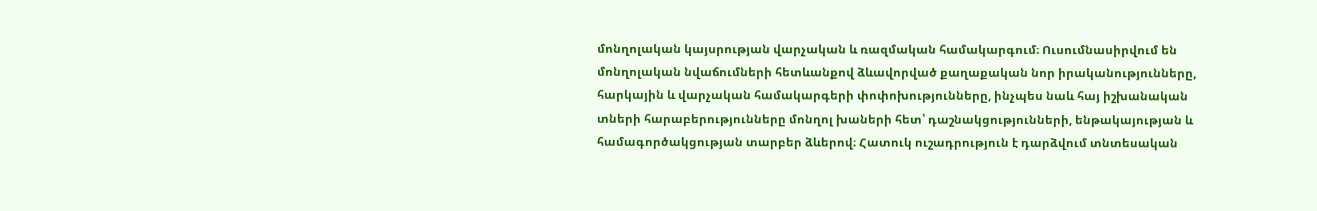մոնղոլական կայսրության վարչական և ռազմական համակարգում։ Ուսումնասիրվում են մոնղոլական նվաճումների հետևանքով ձևավորված քաղաքական նոր իրականությունները, հարկային և վարչական համակարգերի փոփոխությունները, ինչպես նաև հայ իշխանական տների հարաբերությունները մոնղոլ խաների հետ՝ դաշնակցությունների, ենթակայության և համագործակցության տարբեր ձևերով։ Հատուկ ուշադրություն է դարձվում տնտեսական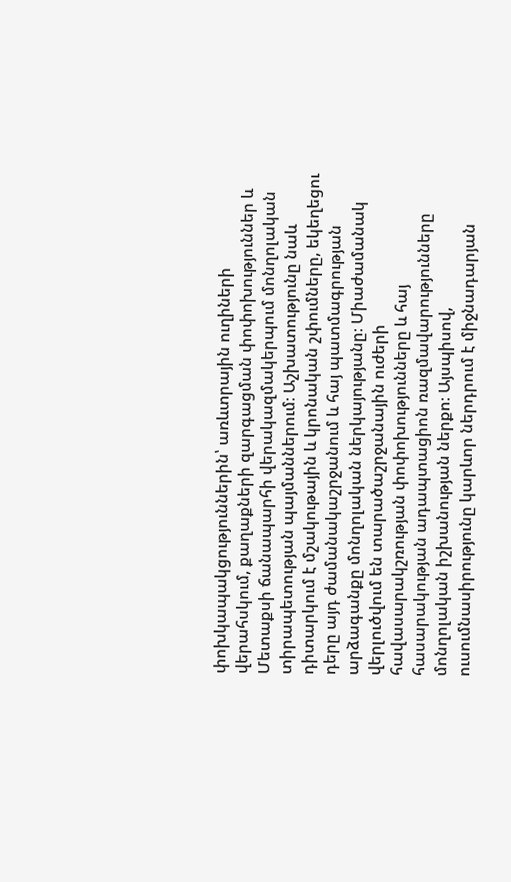փոխկապակցություններին՝ առևտրային ուղիների վերահսկում, քաղաքների զարգացման փոփոխություններ և Մետաքսի ճանապարհի վերակազմակերպում մոնղոլական տիրապետության պայմաններում։ Աշխատությունը նաև դիտարկում է մշակութային և կրոնական շփումները, եկեղեցու դերը այդ ժամանակաշրջանում և հայ պատմագրության արձագանքը մոնղոլական ներկայությանը։ Միաժամանակ վերլուծվում են տարածաշրջանային ուժերի հավասարակշռության փոփոխությունները և հայ հասարակության ադապտացիոն ռազմավարությունները մոնղոլական իշխանության ներքո։ Այսպիսով, ուսումնասիրությունը կարևոր ներդրում է միջնադարյան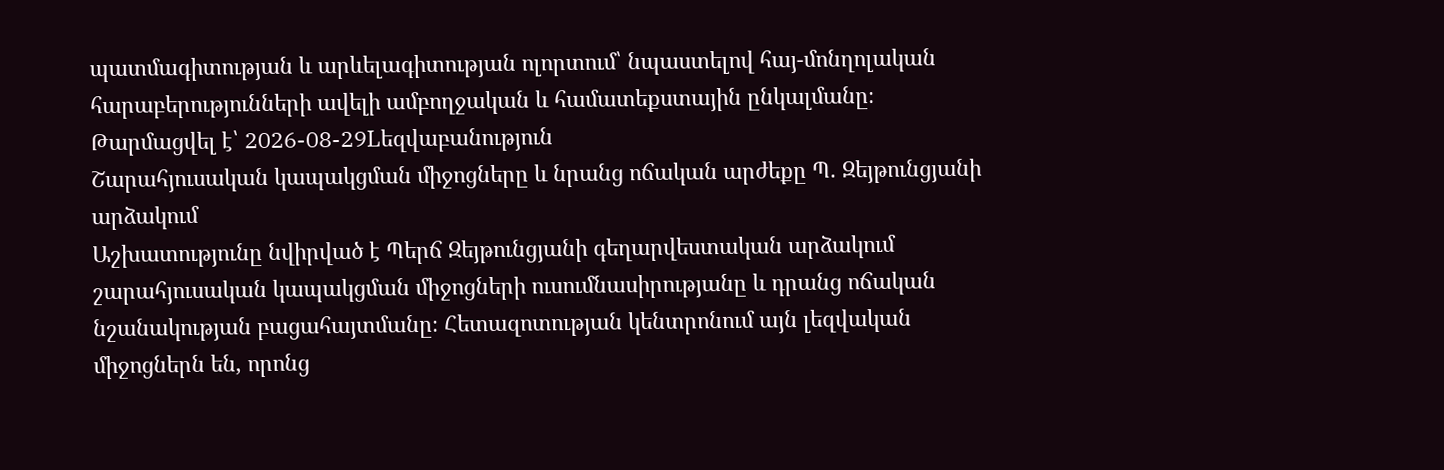պատմագիտության և արևելագիտության ոլորտում՝ նպաստելով հայ-մոնղոլական հարաբերությունների ավելի ամբողջական և համատեքստային ընկալմանը։
Թարմացվել է՝ 2026-08-29Lեզվաբանություն
Շարահյուսական կապակցման միջոցները և նրանց ոճական արժեքը Պ. Զեյթունցյանի արձակում
Աշխատությունը նվիրված է Պերճ Զեյթունցյանի գեղարվեստական արձակում շարահյուսական կապակցման միջոցների ուսումնասիրությանը և դրանց ոճական նշանակության բացահայտմանը։ Հետազոտության կենտրոնում այն լեզվական միջոցներն են, որոնց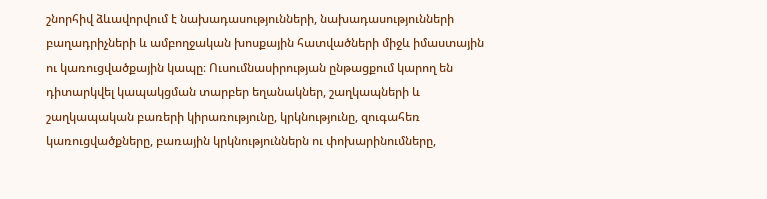շնորհիվ ձևավորվում է նախադասությունների, նախադասությունների բաղադրիչների և ամբողջական խոսքային հատվածների միջև իմաստային ու կառուցվածքային կապը։ Ուսումնասիրության ընթացքում կարող են դիտարկվել կապակցման տարբեր եղանակներ, շաղկապների և շաղկապական բառերի կիրառությունը, կրկնությունը, զուգահեռ կառուցվածքները, բառային կրկնություններն ու փոխարինումները,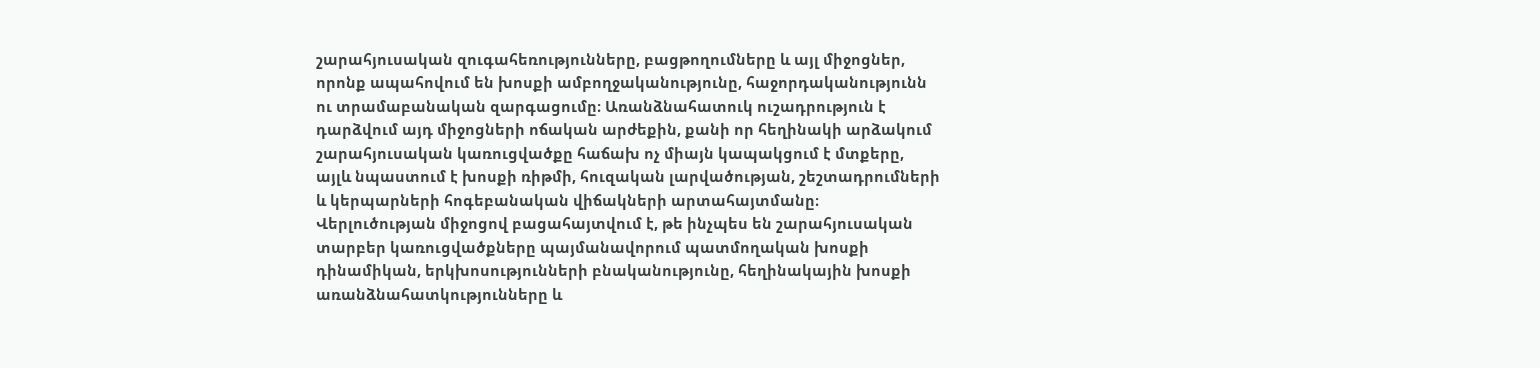շարահյուսական զուգահեռությունները, բացթողումները և այլ միջոցներ, որոնք ապահովում են խոսքի ամբողջականությունը, հաջորդականությունն ու տրամաբանական զարգացումը։ Առանձնահատուկ ուշադրություն է դարձվում այդ միջոցների ոճական արժեքին, քանի որ հեղինակի արձակում շարահյուսական կառուցվածքը հաճախ ոչ միայն կապակցում է մտքերը, այլև նպաստում է խոսքի ռիթմի, հուզական լարվածության, շեշտադրումների և կերպարների հոգեբանական վիճակների արտահայտմանը։ Վերլուծության միջոցով բացահայտվում է, թե ինչպես են շարահյուսական տարբեր կառուցվածքները պայմանավորում պատմողական խոսքի դինամիկան, երկխոսությունների բնականությունը, հեղինակային խոսքի առանձնահատկությունները և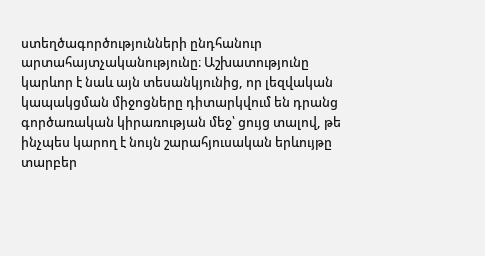ստեղծագործությունների ընդհանուր արտահայտչականությունը։ Աշխատությունը կարևոր է նաև այն տեսանկյունից, որ լեզվական կապակցման միջոցները դիտարկվում են դրանց գործառական կիրառության մեջ՝ ցույց տալով, թե ինչպես կարող է նույն շարահյուսական երևույթը տարբեր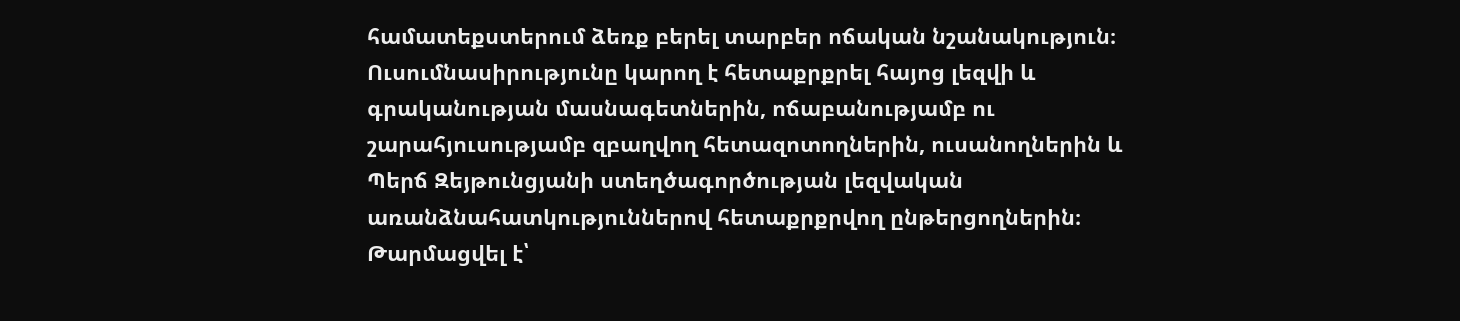համատեքստերում ձեռք բերել տարբեր ոճական նշանակություն։ Ուսումնասիրությունը կարող է հետաքրքրել հայոց լեզվի և գրականության մասնագետներին, ոճաբանությամբ ու շարահյուսությամբ զբաղվող հետազոտողներին, ուսանողներին և Պերճ Զեյթունցյանի ստեղծագործության լեզվական առանձնահատկություններով հետաքրքրվող ընթերցողներին։
Թարմացվել է՝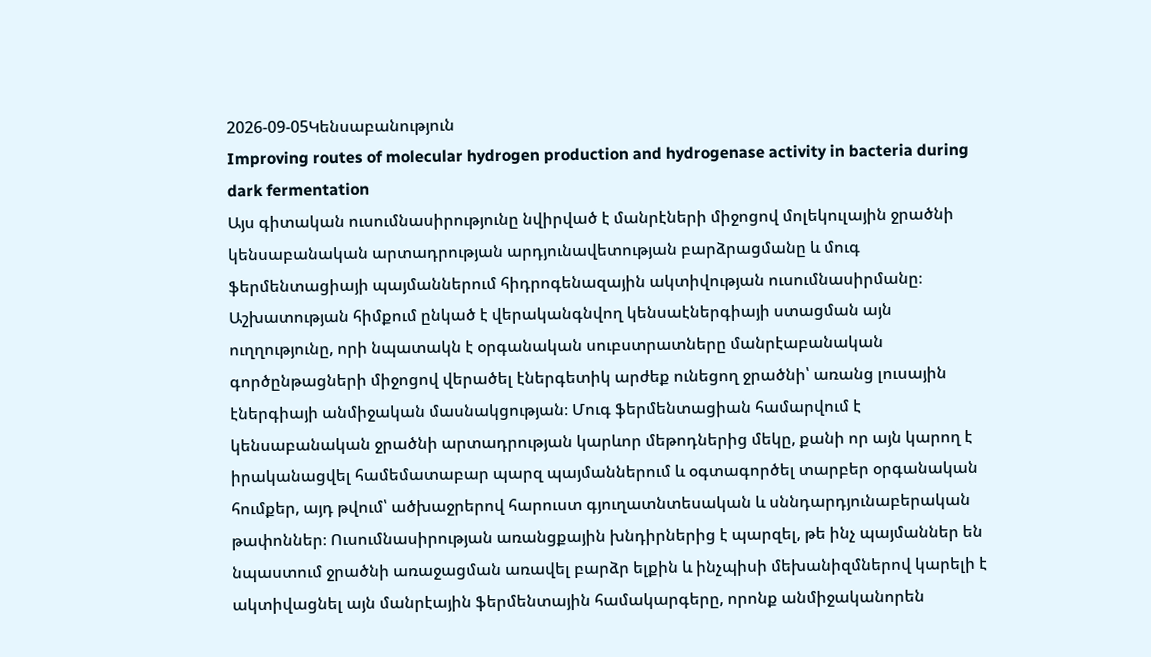2026-09-05Կենսաբանություն
Improving routes of molecular hydrogen production and hydrogenase activity in bacteria during dark fermentation
Այս գիտական ուսումնասիրությունը նվիրված է մանրէների միջոցով մոլեկուլային ջրածնի կենսաբանական արտադրության արդյունավետության բարձրացմանը և մուգ ֆերմենտացիայի պայմաններում հիդրոգենազային ակտիվության ուսումնասիրմանը։ Աշխատության հիմքում ընկած է վերականգնվող կենսաէներգիայի ստացման այն ուղղությունը, որի նպատակն է օրգանական սուբստրատները մանրէաբանական գործընթացների միջոցով վերածել էներգետիկ արժեք ունեցող ջրածնի՝ առանց լուսային էներգիայի անմիջական մասնակցության։ Մուգ ֆերմենտացիան համարվում է կենսաբանական ջրածնի արտադրության կարևոր մեթոդներից մեկը, քանի որ այն կարող է իրականացվել համեմատաբար պարզ պայմաններում և օգտագործել տարբեր օրգանական հումքեր, այդ թվում՝ ածխաջրերով հարուստ գյուղատնտեսական և սննդարդյունաբերական թափոններ։ Ուսումնասիրության առանցքային խնդիրներից է պարզել, թե ինչ պայմաններ են նպաստում ջրածնի առաջացման առավել բարձր ելքին և ինչպիսի մեխանիզմներով կարելի է ակտիվացնել այն մանրէային ֆերմենտային համակարգերը, որոնք անմիջականորեն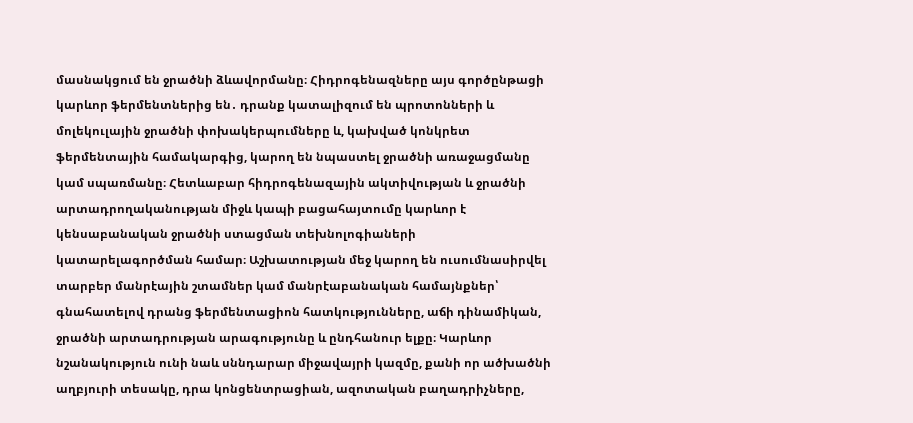մասնակցում են ջրածնի ձևավորմանը։ Հիդրոգենազները այս գործընթացի կարևոր ֆերմենտներից են․ դրանք կատալիզում են պրոտոնների և մոլեկուլային ջրածնի փոխակերպումները և, կախված կոնկրետ ֆերմենտային համակարգից, կարող են նպաստել ջրածնի առաջացմանը կամ սպառմանը։ Հետևաբար հիդրոգենազային ակտիվության և ջրածնի արտադրողականության միջև կապի բացահայտումը կարևոր է կենսաբանական ջրածնի ստացման տեխնոլոգիաների կատարելագործման համար։ Աշխատության մեջ կարող են ուսումնասիրվել տարբեր մանրէային շտամներ կամ մանրէաբանական համայնքներ՝ գնահատելով դրանց ֆերմենտացիոն հատկությունները, աճի դինամիկան, ջրածնի արտադրության արագությունը և ընդհանուր ելքը։ Կարևոր նշանակություն ունի նաև սննդարար միջավայրի կազմը, քանի որ ածխածնի աղբյուրի տեսակը, դրա կոնցենտրացիան, ազոտական բաղադրիչները,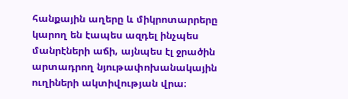հանքային աղերը և միկրոտարրերը կարող են էապես ազդել ինչպես մանրէների աճի, այնպես էլ ջրածին արտադրող նյութափոխանակային ուղիների ակտիվության վրա։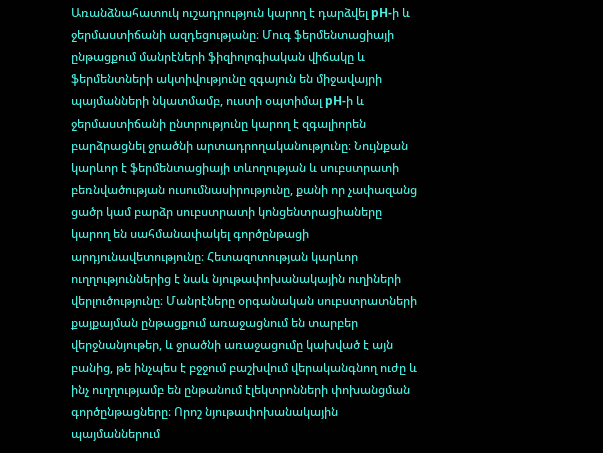Առանձնահատուկ ուշադրություն կարող է դարձվել pH-ի և ջերմաստիճանի ազդեցությանը։ Մուգ ֆերմենտացիայի ընթացքում մանրէների ֆիզիոլոգիական վիճակը և ֆերմենտների ակտիվությունը զգայուն են միջավայրի պայմանների նկատմամբ, ուստի օպտիմալ pH-ի և ջերմաստիճանի ընտրությունը կարող է զգալիորեն բարձրացնել ջրածնի արտադրողականությունը։ Նույնքան կարևոր է ֆերմենտացիայի տևողության և սուբստրատի բեռնվածության ուսումնասիրությունը, քանի որ չափազանց ցածր կամ բարձր սուբստրատի կոնցենտրացիաները կարող են սահմանափակել գործընթացի արդյունավետությունը։ Հետազոտության կարևոր ուղղություններից է նաև նյութափոխանակային ուղիների վերլուծությունը։ Մանրէները օրգանական սուբստրատների քայքայման ընթացքում առաջացնում են տարբեր վերջնանյութեր, և ջրածնի առաջացումը կախված է այն բանից, թե ինչպես է բջջում բաշխվում վերականգնող ուժը և ինչ ուղղությամբ են ընթանում էլեկտրոնների փոխանցման գործընթացները։ Որոշ նյութափոխանակային պայմաններում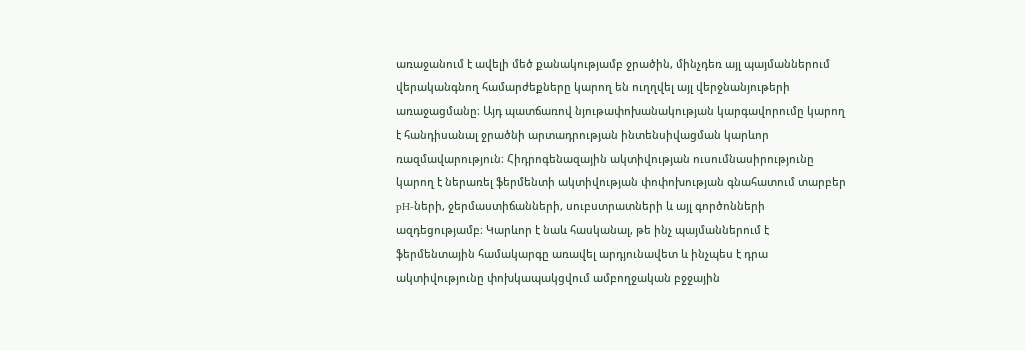առաջանում է ավելի մեծ քանակությամբ ջրածին, մինչդեռ այլ պայմաններում վերականգնող համարժեքները կարող են ուղղվել այլ վերջնանյութերի առաջացմանը։ Այդ պատճառով նյութափոխանակության կարգավորումը կարող է հանդիսանալ ջրածնի արտադրության ինտենսիվացման կարևոր ռազմավարություն։ Հիդրոգենազային ակտիվության ուսումնասիրությունը կարող է ներառել ֆերմենտի ակտիվության փոփոխության գնահատում տարբեր pH-ների, ջերմաստիճանների, սուբստրատների և այլ գործոնների ազդեցությամբ։ Կարևոր է նաև հասկանալ, թե ինչ պայմաններում է ֆերմենտային համակարգը առավել արդյունավետ և ինչպես է դրա ակտիվությունը փոխկապակցվում ամբողջական բջջային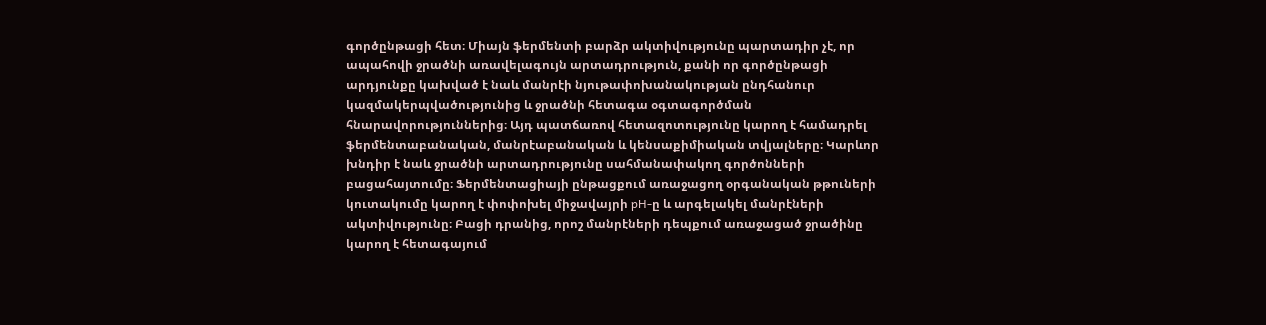գործընթացի հետ։ Միայն ֆերմենտի բարձր ակտիվությունը պարտադիր չէ, որ ապահովի ջրածնի առավելագույն արտադրություն, քանի որ գործընթացի արդյունքը կախված է նաև մանրէի նյութափոխանակության ընդհանուր կազմակերպվածությունից և ջրածնի հետագա օգտագործման հնարավորություններից։ Այդ պատճառով հետազոտությունը կարող է համադրել ֆերմենտաբանական, մանրէաբանական և կենսաքիմիական տվյալները։ Կարևոր խնդիր է նաև ջրածնի արտադրությունը սահմանափակող գործոնների բացահայտումը։ Ֆերմենտացիայի ընթացքում առաջացող օրգանական թթուների կուտակումը կարող է փոփոխել միջավայրի pH-ը և արգելակել մանրէների ակտիվությունը։ Բացի դրանից, որոշ մանրէների դեպքում առաջացած ջրածինը կարող է հետագայում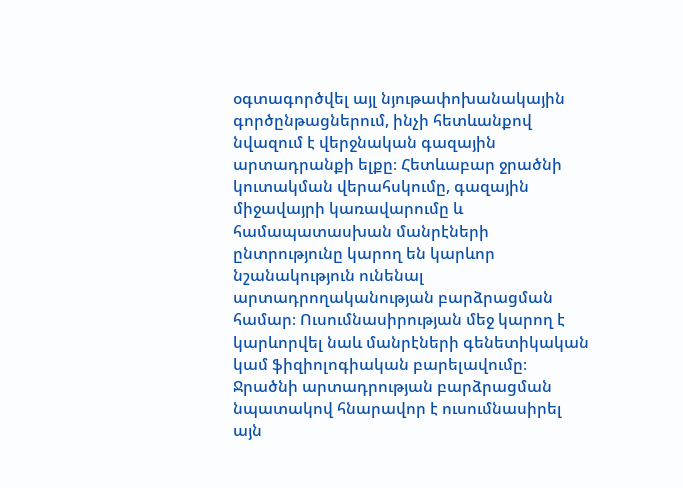օգտագործվել այլ նյութափոխանակային գործընթացներում, ինչի հետևանքով նվազում է վերջնական գազային արտադրանքի ելքը։ Հետևաբար ջրածնի կուտակման վերահսկումը, գազային միջավայրի կառավարումը և համապատասխան մանրէների ընտրությունը կարող են կարևոր նշանակություն ունենալ արտադրողականության բարձրացման համար։ Ուսումնասիրության մեջ կարող է կարևորվել նաև մանրէների գենետիկական կամ ֆիզիոլոգիական բարելավումը։ Ջրածնի արտադրության բարձրացման նպատակով հնարավոր է ուսումնասիրել այն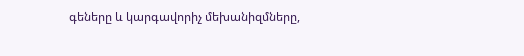գեները և կարգավորիչ մեխանիզմները,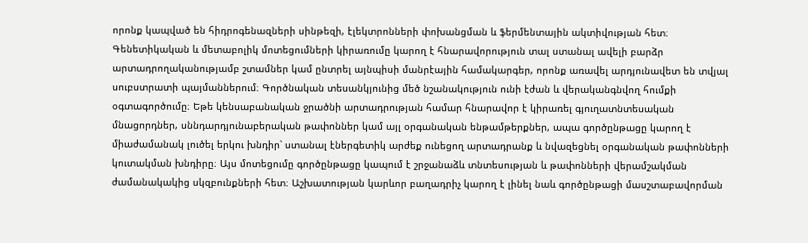որոնք կապված են հիդրոգենազների սինթեզի, էլեկտրոնների փոխանցման և ֆերմենտային ակտիվության հետ։ Գենետիկական և մետաբոլիկ մոտեցումների կիրառումը կարող է հնարավորություն տալ ստանալ ավելի բարձր արտադրողականությամբ շտամներ կամ ընտրել այնպիսի մանրէային համակարգեր, որոնք առավել արդյունավետ են տվյալ սուբստրատի պայմաններում։ Գործնական տեսանկյունից մեծ նշանակություն ունի էժան և վերականգնվող հումքի օգտագործումը։ Եթե կենսաբանական ջրածնի արտադրության համար հնարավոր է կիրառել գյուղատնտեսական մնացորդներ, սննդարդյունաբերական թափոններ կամ այլ օրգանական ենթամթերքներ, ապա գործընթացը կարող է միաժամանակ լուծել երկու խնդիր՝ ստանալ էներգետիկ արժեք ունեցող արտադրանք և նվազեցնել օրգանական թափոնների կուտակման խնդիրը։ Այս մոտեցումը գործընթացը կապում է շրջանաձև տնտեսության և թափոնների վերամշակման ժամանակակից սկզբունքների հետ։ Աշխատության կարևոր բաղադրիչ կարող է լինել նաև գործընթացի մասշտաբավորման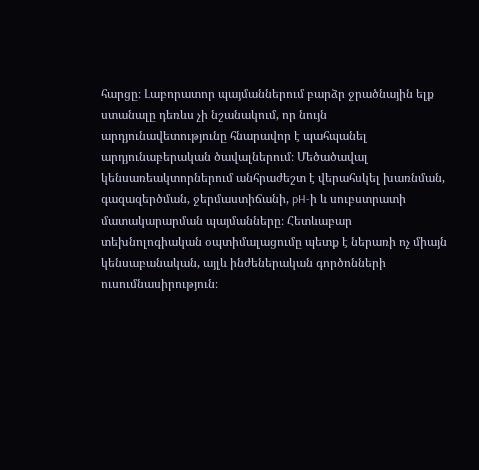հարցը։ Լաբորատոր պայմաններում բարձր ջրածնային ելք ստանալը դեռևս չի նշանակում, որ նույն արդյունավետությունը հնարավոր է պահպանել արդյունաբերական ծավալներում։ Մեծածավալ կենսառեակտորներում անհրաժեշտ է վերահսկել խառնման, գազազերծման, ջերմաստիճանի, pH-ի և սուբստրատի մատակարարման պայմանները։ Հետևաբար տեխնոլոգիական օպտիմալացումը պետք է ներառի ոչ միայն կենսաբանական, այլև ինժեներական գործոնների ուսումնասիրություն։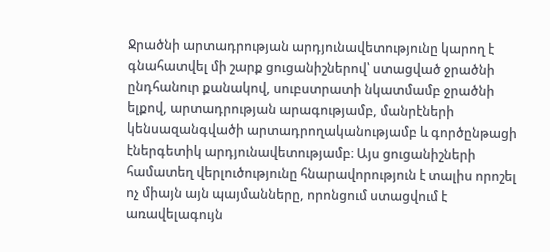Ջրածնի արտադրության արդյունավետությունը կարող է գնահատվել մի շարք ցուցանիշներով՝ ստացված ջրածնի ընդհանուր քանակով, սուբստրատի նկատմամբ ջրածնի ելքով, արտադրության արագությամբ, մանրէների կենսազանգվածի արտադրողականությամբ և գործընթացի էներգետիկ արդյունավետությամբ։ Այս ցուցանիշների համատեղ վերլուծությունը հնարավորություն է տալիս որոշել ոչ միայն այն պայմանները, որոնցում ստացվում է առավելագույն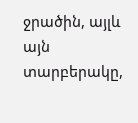ջրածին, այլև այն տարբերակը,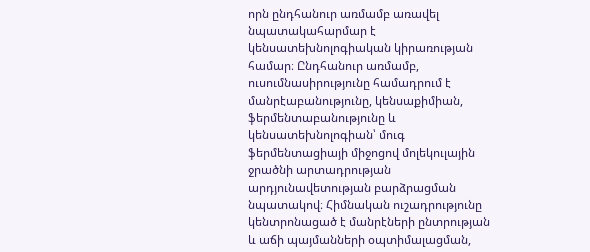որն ընդհանուր առմամբ առավել նպատակահարմար է կենսատեխնոլոգիական կիրառության համար։ Ընդհանուր առմամբ, ուսումնասիրությունը համադրում է մանրէաբանությունը, կենսաքիմիան, ֆերմենտաբանությունը և կենսատեխնոլոգիան՝ մուգ ֆերմենտացիայի միջոցով մոլեկուլային ջրածնի արտադրության արդյունավետության բարձրացման նպատակով։ Հիմնական ուշադրությունը կենտրոնացած է մանրէների ընտրության և աճի պայմանների օպտիմալացման,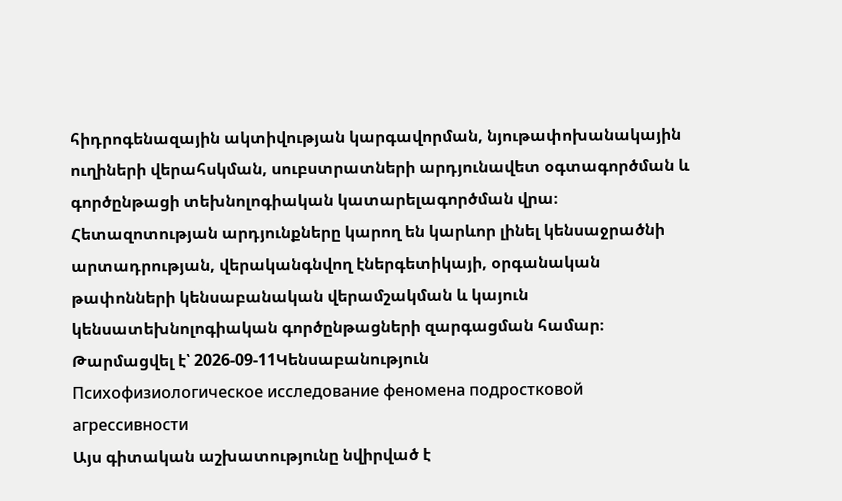հիդրոգենազային ակտիվության կարգավորման, նյութափոխանակային ուղիների վերահսկման, սուբստրատների արդյունավետ օգտագործման և գործընթացի տեխնոլոգիական կատարելագործման վրա։ Հետազոտության արդյունքները կարող են կարևոր լինել կենսաջրածնի արտադրության, վերականգնվող էներգետիկայի, օրգանական թափոնների կենսաբանական վերամշակման և կայուն կենսատեխնոլոգիական գործընթացների զարգացման համար։
Թարմացվել է՝ 2026-09-11Կենսաբանություն
Психофизиологическое исследование феномена подростковой агрессивности
Այս գիտական աշխատությունը նվիրված է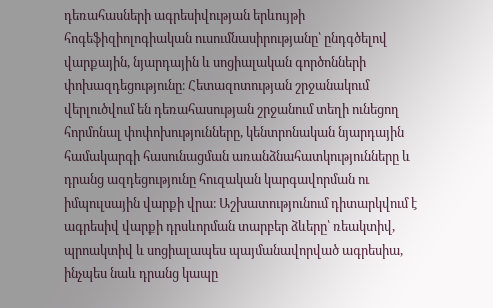դեռահասների ագրեսիվության երևույթի հոգեֆիզիոլոգիական ուսումնասիրությանը՝ ընդգծելով վարքային, նյարդային և սոցիալական գործոնների փոխազդեցությունը։ Հետազոտության շրջանակում վերլուծվում են դեռահասության շրջանում տեղի ունեցող հորմոնալ փոփոխությունները, կենտրոնական նյարդային համակարգի հասունացման առանձնահատկությունները և դրանց ազդեցությունը հուզական կարգավորման ու իմպուլսային վարքի վրա։ Աշխատությունում դիտարկվում է ագրեսիվ վարքի դրսևորման տարբեր ձևերը՝ ռեակտիվ, պրոակտիվ և սոցիալապես պայմանավորված ագրեսիա, ինչպես նաև դրանց կապը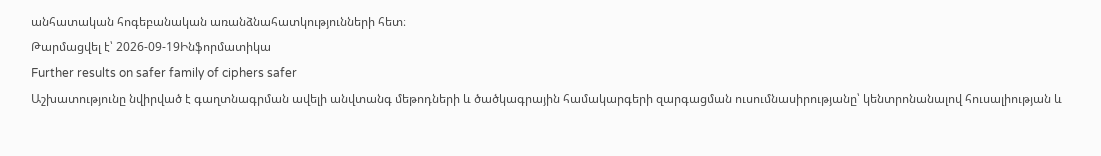անհատական հոգեբանական առանձնահատկությունների հետ։
Թարմացվել է՝ 2026-09-19Ինֆորմատիկա
Further results on safer family of ciphers safer
Աշխատությունը նվիրված է գաղտնագրման ավելի անվտանգ մեթոդների և ծածկագրային համակարգերի զարգացման ուսումնասիրությանը՝ կենտրոնանալով հուսալիության և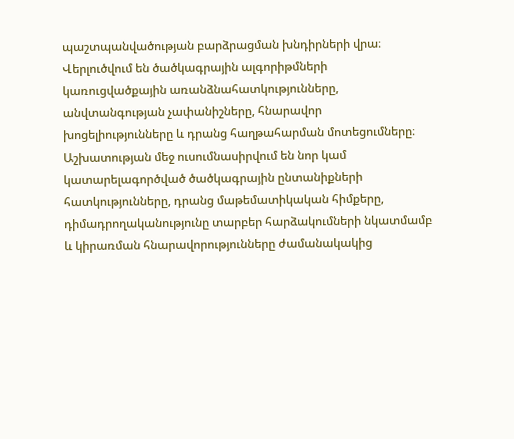պաշտպանվածության բարձրացման խնդիրների վրա։ Վերլուծվում են ծածկագրային ալգորիթմների կառուցվածքային առանձնահատկությունները, անվտանգության չափանիշները, հնարավոր խոցելիությունները և դրանց հաղթահարման մոտեցումները։ Աշխատության մեջ ուսումնասիրվում են նոր կամ կատարելագործված ծածկագրային ընտանիքների հատկությունները, դրանց մաթեմատիկական հիմքերը, դիմադրողականությունը տարբեր հարձակումների նկատմամբ և կիրառման հնարավորությունները ժամանակակից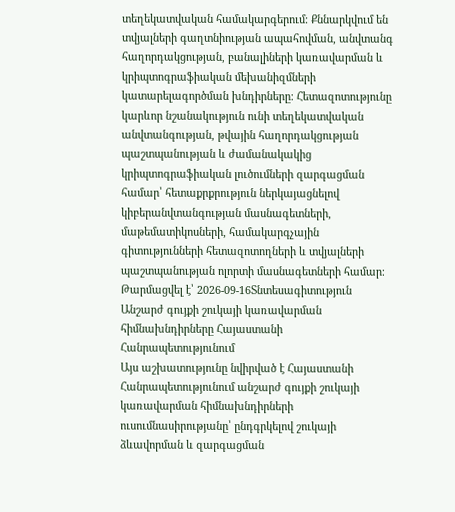տեղեկատվական համակարգերում։ Քննարկվում են տվյալների գաղտնիության ապահովման, անվտանգ հաղորդակցության, բանալիների կառավարման և կրիպտոգրաֆիական մեխանիզմների կատարելագործման խնդիրները։ Հետազոտությունը կարևոր նշանակություն ունի տեղեկատվական անվտանգության, թվային հաղորդակցության պաշտպանության և ժամանակակից կրիպտոգրաֆիական լուծումների զարգացման համար՝ հետաքրքրություն ներկայացնելով կիբերանվտանգության մասնագետների, մաթեմատիկոսների, համակարգչային գիտությունների հետազոտողների և տվյալների պաշտպանության ոլորտի մասնագետների համար։
Թարմացվել է՝ 2026-09-16Տնտեսագիտություն
Անշարժ գույքի շուկայի կառավարման հիմնախնդիրները Հայաստանի Հանրապետությունում
Այս աշխատությունը նվիրված է Հայաստանի Հանրապետությունում անշարժ գույքի շուկայի կառավարման հիմնախնդիրների ուսումնասիրությանը՝ ընդգրկելով շուկայի ձևավորման և զարգացման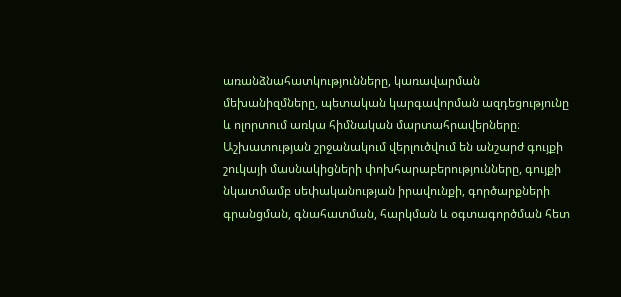առանձնահատկությունները, կառավարման մեխանիզմները, պետական կարգավորման ազդեցությունը և ոլորտում առկա հիմնական մարտահրավերները։ Աշխատության շրջանակում վերլուծվում են անշարժ գույքի շուկայի մասնակիցների փոխհարաբերությունները, գույքի նկատմամբ սեփականության իրավունքի, գործարքների գրանցման, գնահատման, հարկման և օգտագործման հետ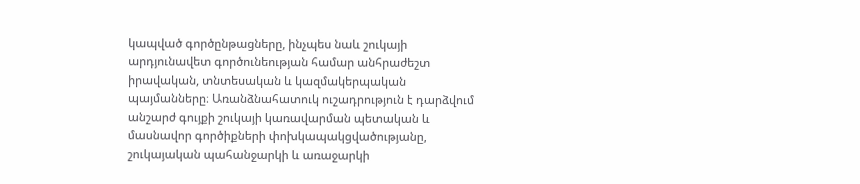կապված գործընթացները, ինչպես նաև շուկայի արդյունավետ գործունեության համար անհրաժեշտ իրավական, տնտեսական և կազմակերպական պայմանները։ Առանձնահատուկ ուշադրություն է դարձվում անշարժ գույքի շուկայի կառավարման պետական և մասնավոր գործիքների փոխկապակցվածությանը, շուկայական պահանջարկի և առաջարկի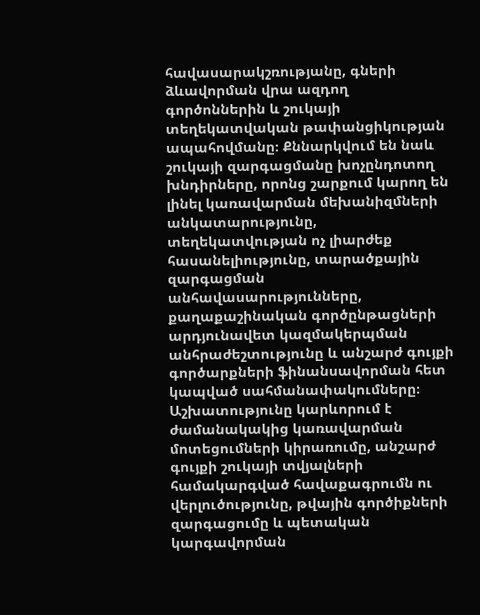հավասարակշռությանը, գների ձևավորման վրա ազդող գործոններին և շուկայի տեղեկատվական թափանցիկության ապահովմանը։ Քննարկվում են նաև շուկայի զարգացմանը խոչընդոտող խնդիրները, որոնց շարքում կարող են լինել կառավարման մեխանիզմների անկատարությունը, տեղեկատվության ոչ լիարժեք հասանելիությունը, տարածքային զարգացման անհավասարությունները, քաղաքաշինական գործընթացների արդյունավետ կազմակերպման անհրաժեշտությունը և անշարժ գույքի գործարքների ֆինանսավորման հետ կապված սահմանափակումները։ Աշխատությունը կարևորում է ժամանակակից կառավարման մոտեցումների կիրառումը, անշարժ գույքի շուկայի տվյալների համակարգված հավաքագրումն ու վերլուծությունը, թվային գործիքների զարգացումը և պետական կարգավորման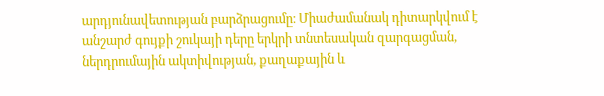արդյունավետության բարձրացումը։ Միաժամանակ դիտարկվում է անշարժ գույքի շուկայի դերը երկրի տնտեսական զարգացման, ներդրումային ակտիվության, քաղաքային և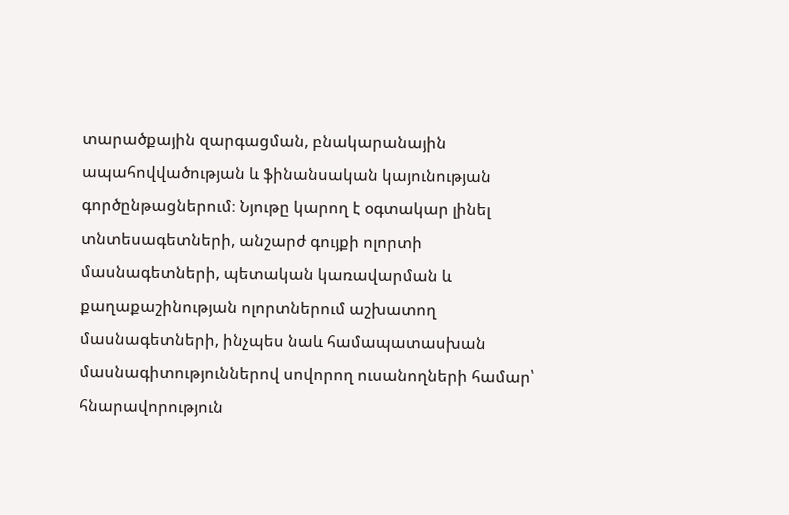տարածքային զարգացման, բնակարանային ապահովվածության և ֆինանսական կայունության գործընթացներում։ Նյութը կարող է օգտակար լինել տնտեսագետների, անշարժ գույքի ոլորտի մասնագետների, պետական կառավարման և քաղաքաշինության ոլորտներում աշխատող մասնագետների, ինչպես նաև համապատասխան մասնագիտություններով սովորող ուսանողների համար՝ հնարավորություն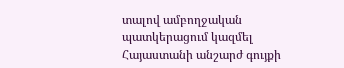տալով ամբողջական պատկերացում կազմել Հայաստանի անշարժ գույքի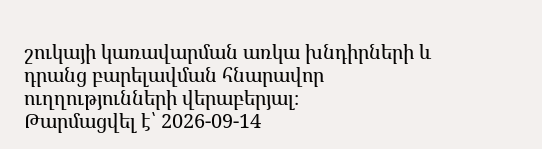շուկայի կառավարման առկա խնդիրների և դրանց բարելավման հնարավոր ուղղությունների վերաբերյալ։
Թարմացվել է՝ 2026-09-14